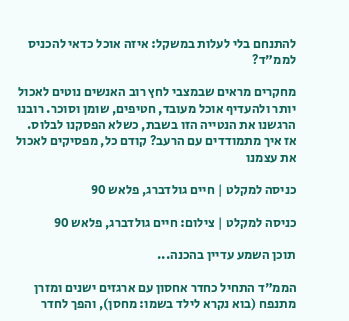להתנחם בלי לעלות במשקל: איזה אוכל כדאי להכניס לממ"ד?

מחקרים מראים שבמצבי לחץ רוב האנשים נוטים לאכול יותר ולהעדיף אוכל מעובד, חטיפים, שומן וסוכר. רובנו הרגשנו את הנטייה הזו בשבת, כשלא הפסקנו לבלוס. אז איך מתמודדים עם הרעב? קודם כל, מפסיקים לאכול את עצמנו

כניסה למקלט | חיים גולדברג, פלאש 90

כניסה למקלט | צילום: חיים גולדברג, פלאש 90

תוכן השמע עדיין בהכנה...

הממ"ד התחיל כחדר אחסון עם ארגזים ישנים ומזרן מתנפח (בוא נקרא לילד בשמו: מחסן), והפך לחדר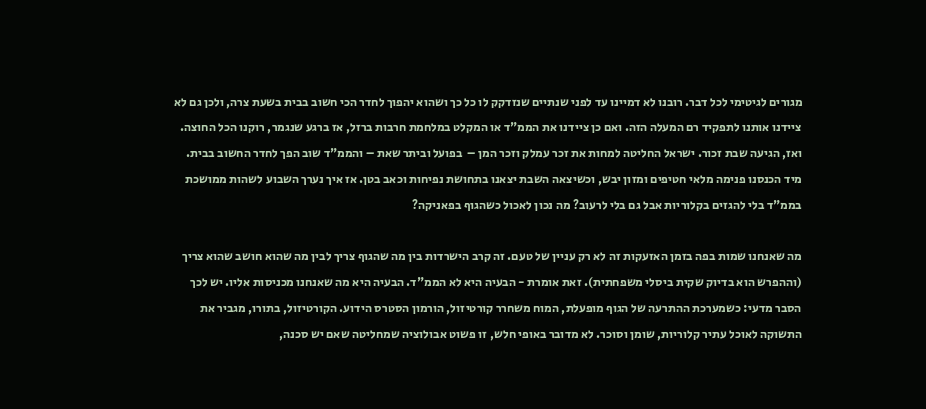מגורים לגיטימי לכל דבר. רובנו לא דמיינו עד לפני שנתיים שנזדקק לו כל כך ושהוא יהפוך לחדר הכי חשוב בבית בשעת צרה, ולכן גם לא ציידנו אותנו לתפקיד רם המעלה הזה. ואם כן ציידנו את הממ"ד או המקלט במלחמת חרבות ברזל, אז ברגע שנגמר, רוקנו הכל החוצה. ואז, הגיעה שבת זכור. ישראל החליטה למחות את זכר עמלק וזכר המן –  בפועל וביתר שאת – והממ"ד שוב הפך לחדר החשוב בבית. מיד הכנסנו פנימה מלאי חטיפים ומזון יבש, וכשיצאה השבת יצאנו בתחושת נפיחות וכאב בטן. אז איך נערך השבוע לשהות ממושכת בממ"ד בלי להגזים בקלוריות אבל גם בלי לרעוב? מה נכון לאכול כשהגוף בפאניקה?

מה שאנחנו שמות בפה בזמן האזעקות זה לא רק עניין של טעם. זה קרב הישרדות בין מה שהגוף צריך לבין מה שהוא חושב שהוא צריך (וההפרש הוא בדיוק שקית ביסלי משפחתית). זאת אומרת - הבעיה היא לא הממ"ד. הבעיה היא מה שאנחנו מכניסות אליו. יש לכך הסבר מדעי: כשמערכת ההתרעה של הגוף מופעלת, המוח משחרר קורטיזול, הורמון הסטרס הידוע. הקורטיזול, בתורו, מגביר את התשוקה לאוכל עתיר קלוריות, שומן וסוכר. לא מדובר באופי חלש, זו פשוט אבולוציה שמחליטה שאם יש סכנה,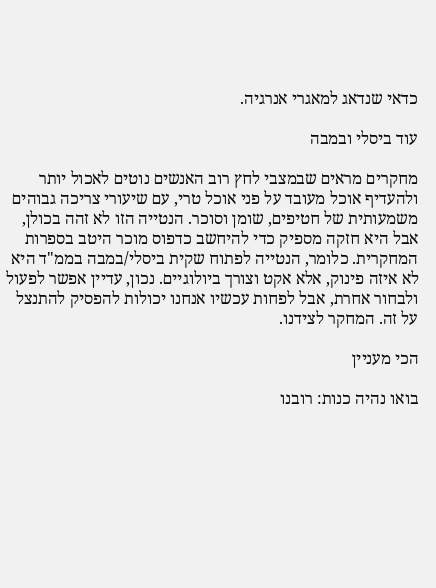כדאי שנדאג למאגרי אנרגיה.

עוד ביסלי ובמבה

מחקרים מראים שבמצבי לחץ רוב האנשים נוטים לאכול יותר ולהעדיף אוכל מעובד על פני אוכל טרי, עם שיעורי צריכה גבוהים משמעותית של חטיפים, שומן וסוכר. הנטייה הזו לא זהה בכולן, אבל היא חזקה מספיק כדי להיחשב כדפוס מוכר היטב בספרות המחקרית. כלומר, הנטייה לפתוח שקית ביסלי/במבה בממ"ד היא לא איזה פינוק, אלא אקט וצורך ביולוגיים. נכון, עדיין אפשר לפעול ולבחור אחרת, אבל לפחות עכשיו אנחנו יכולות להפסיק להתנצל על זה. המחקר לצידנו.

הכי מעניין

בואו נהיה כנות: רובנו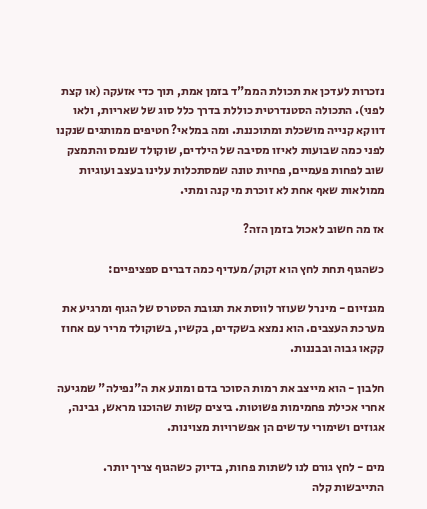נזכרות לעדכן את תכולת הממ"ד בזמן אמת, תוך כדי אזעקה (או קצת לפני). התכולה הסטנדרטית כוללת בדרך כלל סוג של שאריות, ולאו דווקא קנייה מושכלת ומתוכננת. ומה במלאי? חטיפים ממותגים שנקנו לפני כמה שבועות לאיזו מסיבה של הילדים, שוקולד שנמס והתמצק שוב לפחות פעמיים, פחיות טונה שמסתכלות עלינו בעצב ועוגיות ממולאות שאף אחת לא זוכרת מי קנה ומתי.

אז מה חשוב לאכול בזמן הזה?

כשהגוף תחת לחץ הוא זקוק/מעדיף כמה דברים ספציפיים:

מגנזיום - מינרל שעוזר לווסת את תגובת הסטרס של הגוף ומרגיע את מערכת העצבים. הוא נמצא בשקדים, בקשיו, בשוקולד מריר עם אחוז קקאו גבוה ובבננות.

חלבון - הוא מייצב את רמות הסוכר בדם ומונע את ה"נפילה" שמגיעה אחרי אכילת פחמימות פשוטות. ביצים קשות שהוכנו מראש, גבינה, אגוזים ושימורי עדשים הן אפשרויות מצוינות.

מים - לחץ גורם לנו לשתות פחות, בדיוק כשהגוף צריך יותר. התייבשות קלה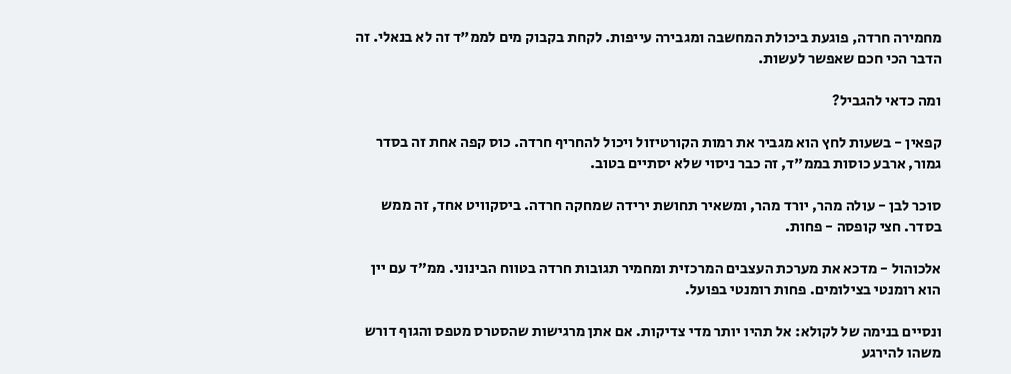מחמירה חרדה, פוגעת ביכולת המחשבה ומגבירה עייפות. לקחת בקבוק מים לממ"ד זה לא בנאלי. זה הדבר הכי חכם שאפשר לעשות.

ומה כדאי להגביל?

קפאין - בשעות לחץ הוא מגביר את רמות הקורטיזול ויכול להחריף חרדה. כוס קפה אחת זה בסדר גמור, ארבע כוסות בממ"ד, זה כבר ניסוי שלא יסתיים בטוב.

סוכר לבן - עולה מהר, יורד מהר, ומשאיר תחושת ירידה שמחקה חרדה. ביסקוויט אחד, זה ממש בסדר. חצי קופסה - פחות.

אלכוהול - מדכא את מערכת העצבים המרכזית ומחמיר תגובות חרדה בטווח הבינוני. ממ"ד עם יין הוא רומנטי בצילומים. פחות רומנטי בפועל.

ונסיים בנימה של לקולא: אל תהיו יותר מדי צדיקות. אם אתן מרגישות שהסטרס מטפס והגוף דורש משהו להירגע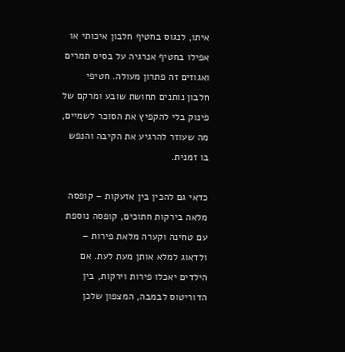איתו, לנגוס בחטיף חלבון איכותי או אפילו בחטיף אנרגיה על בסיס תמרים ואגוזים זה פתרון מעולה. חטיפי חלבון נותנים תחושת שובע ומרקם של פינוק בלי להקפיץ את הסוכר לשמיים, מה שעוזר להרגיע את הקיבה והנפש בו זמנית.

כדאי גם להכין בין אזעקות – קופסה מלאה בירקות חתוכים, קופסה נוספת עם טחינה וקערה מלאת פירות –  ולדאוג למלא אותן מעת לעת. אם הילדים יאכלו פירות וירקות, בין הדוריטוס לבמבה, המצפון שלכן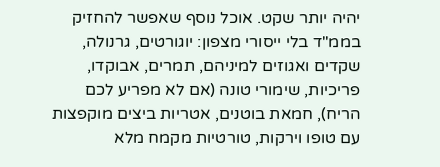יהיה יותר שקט. אוכל נוסף שאפשר להחזיק בממ"ד בלי ייסורי מצפון: יוגורטים, גרנולה, שקדים ואגוזים למיניהם, תמרים, אבוקדו, פריכיות, שימורי טונה (אם לא מפריע לכם הריח), חמאת בוטנים, אטריות ביצים מוקפצות עם טופו וירקות, טורטיות מקמח מלא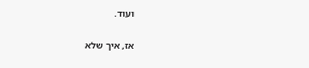ועוד.

אז, איך שלא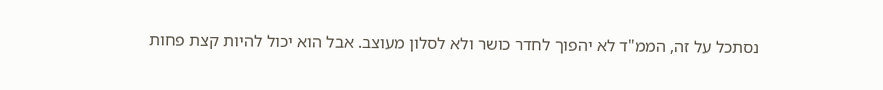נסתכל על זה, הממ"ד לא יהפוך לחדר כושר ולא לסלון מעוצב. אבל הוא יכול להיות קצת פחות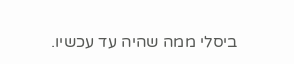ביסלי ממה שהיה עד עכשיו.